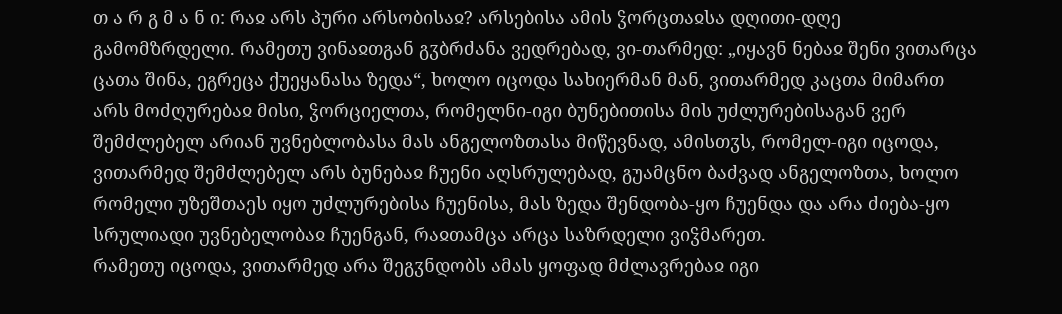თ ა რ გ მ ა ნ ი: რაჲ არს პური არსობისაჲ? არსებისა ამის ჴორცთაჲსა დღითი-დღე გამომზრდელი. რამეთუ ვინაჲთგან გჳბრძანა ვედრებად, ვი-თარმედ: „იყავნ ნებაჲ შენი ვითარცა ცათა შინა, ეგრეცა ქუეყანასა ზედა“, ხოლო იცოდა სახიერმან მან, ვითარმედ კაცთა მიმართ არს მოძღურებაჲ მისი, ჴორციელთა, რომელნი-იგი ბუნებითისა მის უძლურებისაგან ვერ შემძლებელ არიან უვნებლობასა მას ანგელოზთასა მიწევნად, ამისთჳს, რომელ-იგი იცოდა, ვითარმედ შემძლებელ არს ბუნებაჲ ჩუენი აღსრულებად, გუამცნო ბაძვად ანგელოზთა, ხოლო რომელი უზეშთაეს იყო უძლურებისა ჩუენისა, მას ზედა შენდობა-ყო ჩუენდა და არა ძიება-ყო სრულიადი უვნებელობაჲ ჩუენგან, რაჲთამცა არცა საზრდელი ვიჴმარეთ.
რამეთუ იცოდა, ვითარმედ არა შეგჳნდობს ამას ყოფად მძლავრებაჲ იგი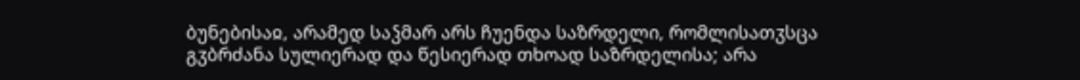ბუნებისაჲ, არამედ საჴმარ არს ჩუენდა საზრდელი, რომლისათჳსცა გჳბრძანა სულიერად და წესიერად თხოად საზრდელისა; არა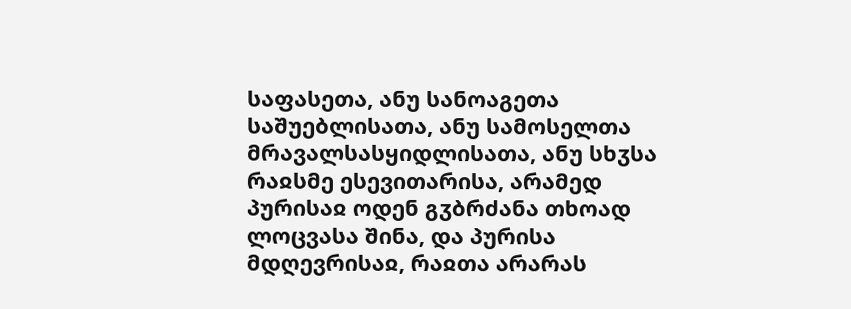საფასეთა, ანუ სანოაგეთა საშუებლისათა, ანუ სამოსელთა მრავალსასყიდლისათა, ანუ სხჳსა რაჲსმე ესევითარისა, არამედ პურისაჲ ოდენ გჳბრძანა თხოად ლოცვასა შინა, და პურისა მდღევრისაჲ, რაჲთა არარას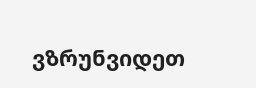ვზრუნვიდეთ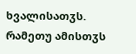ხვალისათჳს. რამეთუ ამისთჳს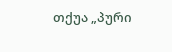თქუა „პური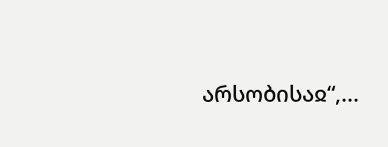არსობისაჲ“,...